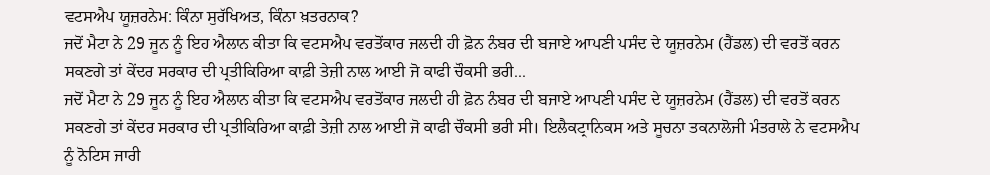ਵਟਸਐਪ ਯੂਜ਼ਰਨੇਮ: ਕਿੰਨਾ ਸੁਰੱਖਿਅਤ, ਕਿੰਨਾ ਖ਼ਤਰਨਾਕ?
ਜਦੋਂ ਮੈਟਾ ਨੇ 29 ਜੂਨ ਨੂੰ ਇਹ ਐਲਾਨ ਕੀਤਾ ਕਿ ਵਟਸਐਪ ਵਰਤੋਂਕਾਰ ਜਲਦੀ ਹੀ ਫ਼ੋਨ ਨੰਬਰ ਦੀ ਬਜਾਏ ਆਪਣੀ ਪਸੰਦ ਦੇ ਯੂਜ਼ਰਨੇਮ (ਹੈਂਡਲ) ਦੀ ਵਰਤੋਂ ਕਰਨ ਸਕਣਗੇ ਤਾਂ ਕੇਂਦਰ ਸਰਕਾਰ ਦੀ ਪ੍ਰਤੀਕਿਰਿਆ ਕਾਫ਼ੀ ਤੇਜ਼ੀ ਨਾਲ ਆਈ ਜੋ ਕਾਫੀ ਚੌਕਸੀ ਭਰੀ...
ਜਦੋਂ ਮੈਟਾ ਨੇ 29 ਜੂਨ ਨੂੰ ਇਹ ਐਲਾਨ ਕੀਤਾ ਕਿ ਵਟਸਐਪ ਵਰਤੋਂਕਾਰ ਜਲਦੀ ਹੀ ਫ਼ੋਨ ਨੰਬਰ ਦੀ ਬਜਾਏ ਆਪਣੀ ਪਸੰਦ ਦੇ ਯੂਜ਼ਰਨੇਮ (ਹੈਂਡਲ) ਦੀ ਵਰਤੋਂ ਕਰਨ ਸਕਣਗੇ ਤਾਂ ਕੇਂਦਰ ਸਰਕਾਰ ਦੀ ਪ੍ਰਤੀਕਿਰਿਆ ਕਾਫ਼ੀ ਤੇਜ਼ੀ ਨਾਲ ਆਈ ਜੋ ਕਾਫੀ ਚੌਕਸੀ ਭਰੀ ਸੀ। ਇਲੈਕਟ੍ਰਾਨਿਕਸ ਅਤੇ ਸੂਚਨਾ ਤਕਨਾਲੋਜੀ ਮੰਤਰਾਲੇ ਨੇ ਵਟਸਐਪ ਨੂੰ ਨੋਟਿਸ ਜਾਰੀ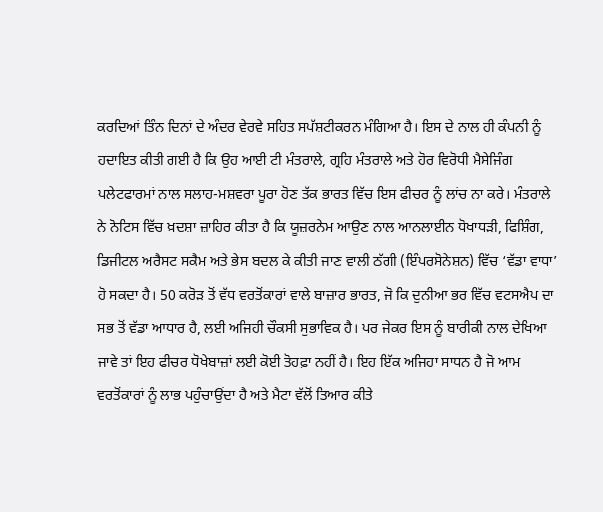ਕਰਦਿਆਂ ਤਿੰਨ ਦਿਨਾਂ ਦੇ ਅੰਦਰ ਵੇਰਵੇ ਸਹਿਤ ਸਪੱਸ਼ਟੀਕਰਨ ਮੰਗਿਆ ਹੈ। ਇਸ ਦੇ ਨਾਲ ਹੀ ਕੰਪਨੀ ਨੂੰ ਹਦਾਇਤ ਕੀਤੀ ਗਈ ਹੈ ਕਿ ਉਹ ਆਈ ਟੀ ਮੰਤਰਾਲੇ, ਗ੍ਰਹਿ ਮੰਤਰਾਲੇ ਅਤੇ ਹੋਰ ਵਿਰੋਧੀ ਮੈਸੇਜਿੰਗ ਪਲੇਟਫਾਰਮਾਂ ਨਾਲ ਸਲਾਹ-ਮਸ਼ਵਰਾ ਪੂਰਾ ਹੋਣ ਤੱਕ ਭਾਰਤ ਵਿੱਚ ਇਸ ਫੀਚਰ ਨੂੰ ਲਾਂਚ ਨਾ ਕਰੇ। ਮੰਤਰਾਲੇ ਨੇ ਨੋਟਿਸ ਵਿੱਚ ਖ਼ਦਸ਼ਾ ਜ਼ਾਹਿਰ ਕੀਤਾ ਹੈ ਕਿ ਯੂਜ਼ਰਨੇਮ ਆਉਣ ਨਾਲ ਆਨਲਾਈਨ ਧੋਖਾਧੜੀ, ਫਿਸ਼ਿੰਗ, ਡਿਜੀਟਲ ਅਰੈਸਟ ਸਕੈਮ ਅਤੇ ਭੇਸ ਬਦਲ ਕੇ ਕੀਤੀ ਜਾਣ ਵਾਲੀ ਠੱਗੀ (ਇੰਪਰਸੋਨੇਸ਼ਨ) ਵਿੱਚ ‘ਵੱਡਾ ਵਾਧਾ’ ਹੋ ਸਕਦਾ ਹੈ। 50 ਕਰੋੜ ਤੋਂ ਵੱਧ ਵਰਤੋਂਕਾਰਾਂ ਵਾਲੇ ਬਾਜ਼ਾਰ ਭਾਰਤ, ਜੋ ਕਿ ਦੁਨੀਆ ਭਰ ਵਿੱਚ ਵਟਸਐਪ ਦਾ ਸਭ ਤੋਂ ਵੱਡਾ ਆਧਾਰ ਹੈ, ਲਈ ਅਜਿਹੀ ਚੌਕਸੀ ਸੁਭਾਵਿਕ ਹੈ। ਪਰ ਜੇਕਰ ਇਸ ਨੂੰ ਬਾਰੀਕੀ ਨਾਲ ਦੇਖਿਆ ਜਾਵੇ ਤਾਂ ਇਹ ਫੀਚਰ ਧੋਖੇਬਾਜ਼ਾਂ ਲਈ ਕੋਈ ਤੋਹਫ਼ਾ ਨਹੀਂ ਹੈ। ਇਹ ਇੱਕ ਅਜਿਹਾ ਸਾਧਨ ਹੈ ਜੋ ਆਮ ਵਰਤੋਂਕਾਰਾਂ ਨੂੰ ਲਾਭ ਪਹੁੰਚਾਉਂਦਾ ਹੈ ਅਤੇ ਮੈਟਾ ਵੱਲੋਂ ਤਿਆਰ ਕੀਤੇ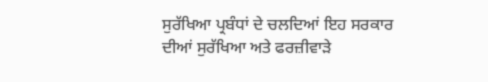ਸੁਰੱਖਿਆ ਪ੍ਰਬੰਧਾਂ ਦੇ ਚਲਦਿਆਂ ਇਹ ਸਰਕਾਰ ਦੀਆਂ ਸੁਰੱਖਿਆ ਅਤੇ ਫਰਜ਼ੀਵਾੜੇ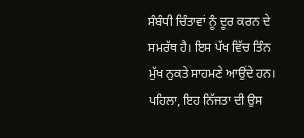ਸੰਬੰਧੀ ਚਿੰਤਾਵਾਂ ਨੂੰ ਦੂਰ ਕਰਨ ਦੇ ਸਮਰੱਥ ਹੈ। ਇਸ ਪੱਖ ਵਿੱਚ ਤਿੰਨ ਮੁੱਖ ਨੁਕਤੇ ਸਾਹਮਣੇ ਆਉਂਦੇ ਹਨ।
ਪਹਿਲਾ, ਇਹ ਨਿੱਜਤਾ ਦੀ ਉਸ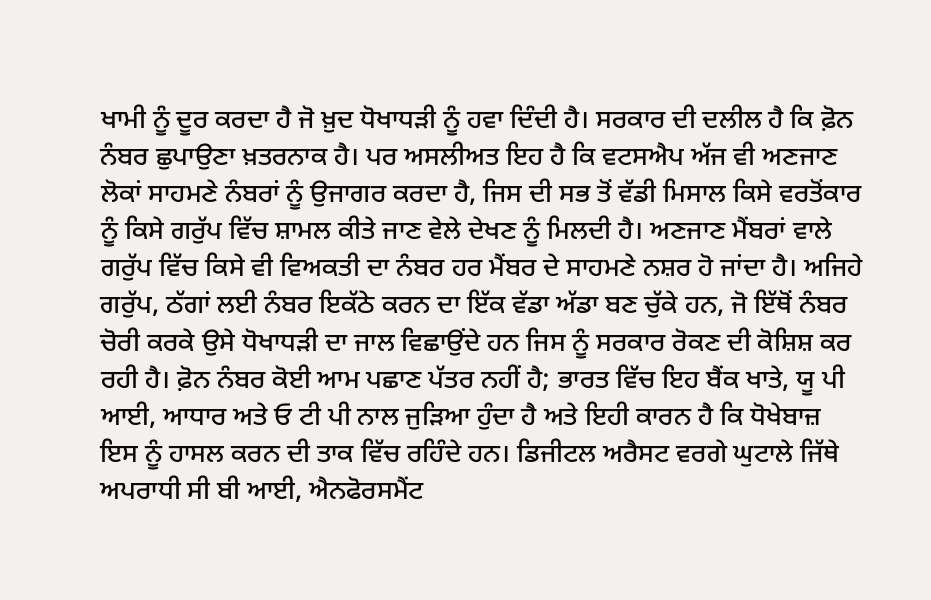ਖਾਮੀ ਨੂੰ ਦੂਰ ਕਰਦਾ ਹੈ ਜੋ ਖ਼ੁਦ ਧੋਖਾਧੜੀ ਨੂੰ ਹਵਾ ਦਿੰਦੀ ਹੈ। ਸਰਕਾਰ ਦੀ ਦਲੀਲ ਹੈ ਕਿ ਫ਼ੋਨ ਨੰਬਰ ਛੁਪਾਉਣਾ ਖ਼ਤਰਨਾਕ ਹੈ। ਪਰ ਅਸਲੀਅਤ ਇਹ ਹੈ ਕਿ ਵਟਸਐਪ ਅੱਜ ਵੀ ਅਣਜਾਣ ਲੋਕਾਂ ਸਾਹਮਣੇ ਨੰਬਰਾਂ ਨੂੰ ਉਜਾਗਰ ਕਰਦਾ ਹੈ, ਜਿਸ ਦੀ ਸਭ ਤੋਂ ਵੱਡੀ ਮਿਸਾਲ ਕਿਸੇ ਵਰਤੋਂਕਾਰ ਨੂੰ ਕਿਸੇ ਗਰੁੱਪ ਵਿੱਚ ਸ਼ਾਮਲ ਕੀਤੇ ਜਾਣ ਵੇਲੇ ਦੇਖਣ ਨੂੰ ਮਿਲਦੀ ਹੈ। ਅਣਜਾਣ ਮੈਂਬਰਾਂ ਵਾਲੇ ਗਰੁੱਪ ਵਿੱਚ ਕਿਸੇ ਵੀ ਵਿਅਕਤੀ ਦਾ ਨੰਬਰ ਹਰ ਮੈਂਬਰ ਦੇ ਸਾਹਮਣੇ ਨਸ਼ਰ ਹੋ ਜਾਂਦਾ ਹੈ। ਅਜਿਹੇ ਗਰੁੱਪ, ਠੱਗਾਂ ਲਈ ਨੰਬਰ ਇਕੱਠੇ ਕਰਨ ਦਾ ਇੱਕ ਵੱਡਾ ਅੱਡਾ ਬਣ ਚੁੱਕੇ ਹਨ, ਜੋ ਇੱਥੋਂ ਨੰਬਰ ਚੋਰੀ ਕਰਕੇ ਉਸੇ ਧੋਖਾਧੜੀ ਦਾ ਜਾਲ ਵਿਛਾਉਂਦੇ ਹਨ ਜਿਸ ਨੂੰ ਸਰਕਾਰ ਰੋਕਣ ਦੀ ਕੋਸ਼ਿਸ਼ ਕਰ ਰਹੀ ਹੈ। ਫ਼ੋਨ ਨੰਬਰ ਕੋਈ ਆਮ ਪਛਾਣ ਪੱਤਰ ਨਹੀਂ ਹੈ; ਭਾਰਤ ਵਿੱਚ ਇਹ ਬੈਂਕ ਖਾਤੇ, ਯੂ ਪੀ ਆਈ, ਆਧਾਰ ਅਤੇ ਓ ਟੀ ਪੀ ਨਾਲ ਜੁੜਿਆ ਹੁੰਦਾ ਹੈ ਅਤੇ ਇਹੀ ਕਾਰਨ ਹੈ ਕਿ ਧੋਖੇਬਾਜ਼ ਇਸ ਨੂੰ ਹਾਸਲ ਕਰਨ ਦੀ ਤਾਕ ਵਿੱਚ ਰਹਿੰਦੇ ਹਨ। ਡਿਜੀਟਲ ਅਰੈਸਟ ਵਰਗੇ ਘੁਟਾਲੇ ਜਿੱਥੇ ਅਪਰਾਧੀ ਸੀ ਬੀ ਆਈ, ਐਨਫੋਰਸਮੈਂਟ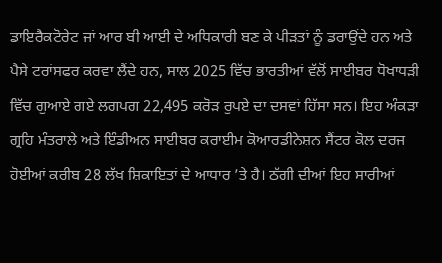ਡਾਇਰੈਕਟੋਰੇਟ ਜਾਂ ਆਰ ਬੀ ਆਈ ਦੇ ਅਧਿਕਾਰੀ ਬਣ ਕੇ ਪੀੜਤਾਂ ਨੂੰ ਡਰਾਉਂਦੇ ਹਨ ਅਤੇ ਪੈਸੇ ਟਰਾਂਸਫਰ ਕਰਵਾ ਲੈਂਦੇ ਹਨ, ਸਾਲ 2025 ਵਿੱਚ ਭਾਰਤੀਆਂ ਵੱਲੋਂ ਸਾਈਬਰ ਧੋਖਾਧੜੀ ਵਿੱਚ ਗੁਆਏ ਗਏ ਲਗਪਗ 22,495 ਕਰੋੜ ਰੁਪਏ ਦਾ ਦਸਵਾਂ ਹਿੱਸਾ ਸਨ। ਇਹ ਅੰਕੜਾ ਗ੍ਰਹਿ ਮੰਤਰਾਲੇ ਅਤੇ ਇੰਡੀਅਨ ਸਾਈਬਰ ਕਰਾਈਮ ਕੋਆਰਡੀਨੇਸ਼ਨ ਸੈਂਟਰ ਕੋਲ ਦਰਜ ਹੋਈਆਂ ਕਰੀਬ 28 ਲੱਖ ਸ਼ਿਕਾਇਤਾਂ ਦੇ ਆਧਾਰ ’ਤੇ ਹੈ। ਠੱਗੀ ਦੀਆਂ ਇਹ ਸਾਰੀਆਂ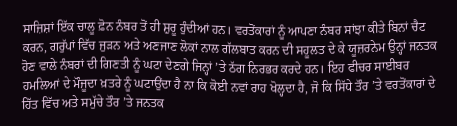ਸਾਜ਼ਿਸ਼ਾਂ ਇੱਕ ਚਾਲੂ ਫ਼ੋਨ ਨੰਬਰ ਤੋਂ ਹੀ ਸ਼ੁਰੂ ਹੁੰਦੀਆਂ ਹਨ। ਵਰਤੋਂਕਾਰਾਂ ਨੂੰ ਆਪਣਾ ਨੰਬਰ ਸਾਂਝਾ ਕੀਤੇ ਬਿਨਾਂ ਚੈਟ ਕਰਨ, ਗਰੁੱਪਾਂ ਵਿੱਚ ਜੁੜਨ ਅਤੇ ਅਣਜਾਣ ਲੋਕਾਂ ਨਾਲ ਗੱਲਬਾਤ ਕਰਨ ਦੀ ਸਹੂਲਤ ਦੇ ਕੇ ਯੂਜ਼ਰਨੇਮ ਉਨ੍ਹਾਂ ਜਨਤਕ ਹੋਣ ਵਾਲੇ ਨੰਬਰਾਂ ਦੀ ਗਿਣਤੀ ਨੂੰ ਘਟਾ ਦੇਣਗੇ ਜਿਨ੍ਹਾਂ ’ਤੇ ਠੱਗ ਨਿਰਭਰ ਕਰਦੇ ਹਨ। ਇਹ ਫੀਚਰ ਸਾਈਬਰ ਹਮਲਿਆਂ ਦੇ ਮੌਜੂਦਾ ਖ਼ਤਰੇ ਨੂੰ ਘਟਾਉਂਦਾ ਹੈ ਨਾ ਕਿ ਕੋਈ ਨਵਾਂ ਰਾਹ ਖੋਲ੍ਹਦਾ ਹੈ, ਜੋ ਕਿ ਸਿੱਧੇ ਤੌਰ ’ਤੇ ਵਰਤੋਂਕਾਰਾਂ ਦੇ ਹਿੱਤ ਵਿੱਚ ਅਤੇ ਸਮੁੱਚੇ ਤੌਰ ’ਤੇ ਜਨਤਕ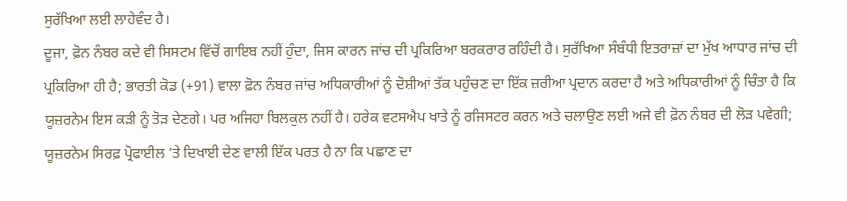ਸੁਰੱਖਿਆ ਲਈ ਲਾਹੇਵੰਦ ਹੈ।
ਦੂਜਾ, ਫ਼ੋਨ ਨੰਬਰ ਕਦੇ ਵੀ ਸਿਸਟਮ ਵਿੱਚੋਂ ਗਾਇਬ ਨਹੀਂ ਹੁੰਦਾ, ਜਿਸ ਕਾਰਨ ਜਾਂਚ ਦੀ ਪ੍ਰਕਿਰਿਆ ਬਰਕਰਾਰ ਰਹਿੰਦੀ ਹੈ। ਸੁਰੱਖਿਆ ਸੰਬੰਧੀ ਇਤਰਾਜ਼ਾਂ ਦਾ ਮੁੱਖ ਆਧਾਰ ਜਾਂਚ ਦੀ ਪ੍ਰਕਿਰਿਆ ਹੀ ਹੈ; ਭਾਰਤੀ ਕੋਡ (+91) ਵਾਲਾ ਫ਼ੋਨ ਨੰਬਰ ਜਾਂਚ ਅਧਿਕਾਰੀਆਂ ਨੂੰ ਦੋਸ਼ੀਆਂ ਤੱਕ ਪਹੁੰਚਣ ਦਾ ਇੱਕ ਜ਼ਰੀਆ ਪ੍ਰਦਾਨ ਕਰਦਾ ਹੈ ਅਤੇ ਅਧਿਕਾਰੀਆਂ ਨੂੰ ਚਿੰਤਾ ਹੈ ਕਿ ਯੂਜ਼ਰਨੇਮ ਇਸ ਕੜੀ ਨੂੰ ਤੋੜ ਦੇਣਗੇ। ਪਰ ਅਜਿਹਾ ਬਿਲਕੁਲ ਨਹੀਂ ਹੈ। ਹਰੇਕ ਵਟਸਐਪ ਖਾਤੇ ਨੂੰ ਰਜਿਸਟਰ ਕਰਨ ਅਤੇ ਚਲਾਉਣ ਲਈ ਅਜੇ ਵੀ ਫ਼ੋਨ ਨੰਬਰ ਦੀ ਲੋੜ ਪਵੇਗੀ; ਯੂਜ਼ਰਨੇਮ ਸਿਰਫ਼ ਪ੍ਰੋਫਾਈਲ ’ਤੇ ਦਿਖਾਈ ਦੇਣ ਵਾਲੀ ਇੱਕ ਪਰਤ ਹੈ ਨਾ ਕਿ ਪਛਾਣ ਦਾ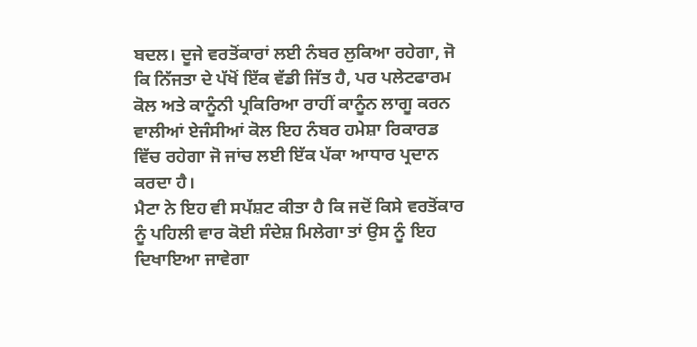ਬਦਲ। ਦੂਜੇ ਵਰਤੋਂਕਾਰਾਂ ਲਈ ਨੰਬਰ ਲੁਕਿਆ ਰਹੇਗਾ, ਜੋ ਕਿ ਨਿੱਜਤਾ ਦੇ ਪੱਖੋਂ ਇੱਕ ਵੱਡੀ ਜਿੱਤ ਹੈ, ਪਰ ਪਲੇਟਫਾਰਮ ਕੋਲ ਅਤੇ ਕਾਨੂੰਨੀ ਪ੍ਰਕਿਰਿਆ ਰਾਹੀਂ ਕਾਨੂੰਨ ਲਾਗੂ ਕਰਨ ਵਾਲੀਆਂ ਏਜੰਸੀਆਂ ਕੋਲ ਇਹ ਨੰਬਰ ਹਮੇਸ਼ਾ ਰਿਕਾਰਡ ਵਿੱਚ ਰਹੇਗਾ ਜੋ ਜਾਂਚ ਲਈ ਇੱਕ ਪੱਕਾ ਆਧਾਰ ਪ੍ਰਦਾਨ ਕਰਦਾ ਹੈ।
ਮੈਟਾ ਨੇ ਇਹ ਵੀ ਸਪੱਸ਼ਟ ਕੀਤਾ ਹੈ ਕਿ ਜਦੋਂ ਕਿਸੇ ਵਰਤੋਂਕਾਰ ਨੂੰ ਪਹਿਲੀ ਵਾਰ ਕੋਈ ਸੰਦੇਸ਼ ਮਿਲੇਗਾ ਤਾਂ ਉਸ ਨੂੰ ਇਹ ਦਿਖਾਇਆ ਜਾਵੇਗਾ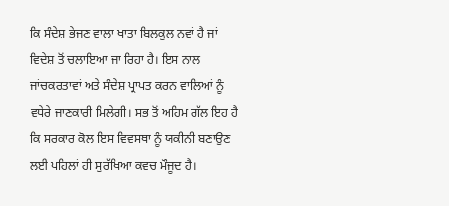ਕਿ ਸੰਦੇਸ਼ ਭੇਜਣ ਵਾਲਾ ਖਾਤਾ ਬਿਲਕੁਲ ਨਵਾਂ ਹੈ ਜਾਂ ਵਿਦੇਸ਼ ਤੋਂ ਚਲਾਇਆ ਜਾ ਰਿਹਾ ਹੈ। ਇਸ ਨਾਲ ਜਾਂਚਕਰਤਾਵਾਂ ਅਤੇ ਸੰਦੇਸ਼ ਪ੍ਰਾਪਤ ਕਰਨ ਵਾਲਿਆਂ ਨੂੰ ਵਧੇਰੇ ਜਾਣਕਾਰੀ ਮਿਲੇਗੀ। ਸਭ ਤੋਂ ਅਹਿਮ ਗੱਲ ਇਹ ਹੈ ਕਿ ਸਰਕਾਰ ਕੋਲ ਇਸ ਵਿਵਸਥਾ ਨੂੰ ਯਕੀਨੀ ਬਣਾਉਣ ਲਈ ਪਹਿਲਾਂ ਹੀ ਸੁਰੱਖਿਆ ਕਵਚ ਮੌਜੂਦ ਹੈ।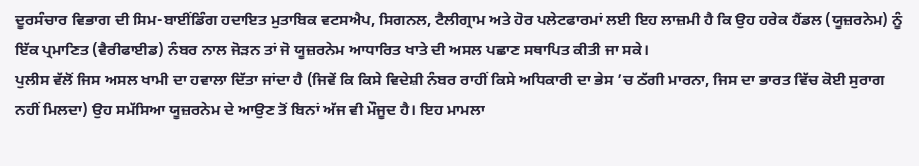ਦੂਰਸੰਚਾਰ ਵਿਭਾਗ ਦੀ ਸਿਮ-ਬਾਈਂਡਿੰਗ ਹਦਾਇਤ ਮੁਤਾਬਿਕ ਵਟਸਐਪ, ਸਿਗਨਲ, ਟੈਲੀਗ੍ਰਾਮ ਅਤੇ ਹੋਰ ਪਲੇਟਫਾਰਮਾਂ ਲਈ ਇਹ ਲਾਜ਼ਮੀ ਹੈ ਕਿ ਉਹ ਹਰੇਕ ਹੈਂਡਲ (ਯੂਜ਼ਰਨੇਮ) ਨੂੰ ਇੱਕ ਪ੍ਰਮਾਣਿਤ (ਵੈਰੀਫਾਈਡ) ਨੰਬਰ ਨਾਲ ਜੋੜਨ ਤਾਂ ਜੋ ਯੂਜ਼ਰਨੇਮ ਆਧਾਰਿਤ ਖਾਤੇ ਦੀ ਅਸਲ ਪਛਾਣ ਸਥਾਪਿਤ ਕੀਤੀ ਜਾ ਸਕੇ।
ਪੁਲੀਸ ਵੱਲੋਂ ਜਿਸ ਅਸਲ ਖਾਮੀ ਦਾ ਹਵਾਲਾ ਦਿੱਤਾ ਜਾਂਦਾ ਹੈ (ਜਿਵੇਂ ਕਿ ਕਿਸੇ ਵਿਦੇਸ਼ੀ ਨੰਬਰ ਰਾਹੀਂ ਕਿਸੇ ਅਧਿਕਾਰੀ ਦਾ ਭੇਸ ’ਚ ਠੱਗੀ ਮਾਰਨਾ, ਜਿਸ ਦਾ ਭਾਰਤ ਵਿੱਚ ਕੋਈ ਸੁਰਾਗ ਨਹੀਂ ਮਿਲਦਾ) ਉਹ ਸਮੱਸਿਆ ਯੂਜ਼ਰਨੇਮ ਦੇ ਆਉਣ ਤੋਂ ਬਿਨਾਂ ਅੱਜ ਵੀ ਮੌਜੂਦ ਹੈ। ਇਹ ਮਾਮਲਾ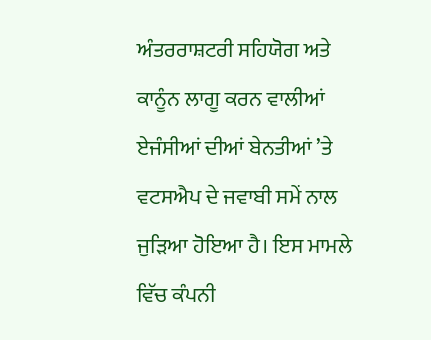ਅੰਤਰਰਾਸ਼ਟਰੀ ਸਹਿਯੋਗ ਅਤੇ ਕਾਨੂੰਨ ਲਾਗੂ ਕਰਨ ਵਾਲੀਆਂ ਏਜੰਸੀਆਂ ਦੀਆਂ ਬੇਨਤੀਆਂ ’ਤੇ ਵਟਸਐਪ ਦੇ ਜਵਾਬੀ ਸਮੇਂ ਨਾਲ ਜੁੜਿਆ ਹੋਇਆ ਹੈ। ਇਸ ਮਾਮਲੇ ਵਿੱਚ ਕੰਪਨੀ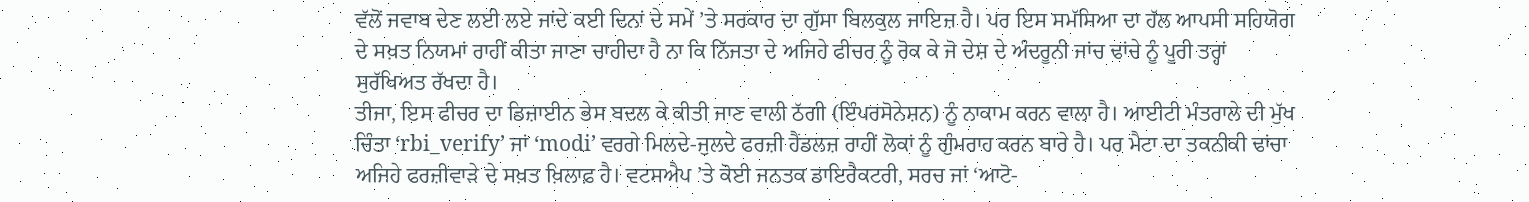ਵੱਲੋਂ ਜਵਾਬ ਦੇਣ ਲਈ ਲਏ ਜਾਂਦੇ ਕਈ ਦਿਨਾਂ ਦੇ ਸਮੇਂ ’ਤੇ ਸਰਕਾਰ ਦਾ ਗੁੱਸਾ ਬਿਲਕੁਲ ਜਾਇਜ਼ ਹੈ। ਪਰ ਇਸ ਸਮੱਸਿਆ ਦਾ ਹੱਲ ਆਪਸੀ ਸਹਿਯੋਗ ਦੇ ਸਖ਼ਤ ਨਿਯਮਾਂ ਰਾਹੀਂ ਕੀਤਾ ਜਾਣਾ ਚਾਹੀਦਾ ਹੈ ਨਾ ਕਿ ਨਿੱਜਤਾ ਦੇ ਅਜਿਹੇ ਫੀਚਰ ਨੂੰ ਰੋਕ ਕੇ ਜੋ ਦੇਸ਼ ਦੇ ਅੰਦਰੂਨੀ ਜਾਂਚ ਢਾਂਚੇ ਨੂੰ ਪੂਰੀ ਤਰ੍ਹਾਂ ਸੁਰੱਖਿਅਤ ਰੱਖਦਾ ਹੈ।
ਤੀਜਾ, ਇਸ ਫੀਚਰ ਦਾ ਡਿਜ਼ਾਈਨ ਭੇਸ ਬਦਲ ਕੇ ਕੀਤੀ ਜਾਣ ਵਾਲੀ ਠੱਗੀ (ਇੰਪਰਸੋਨੇਸ਼ਨ) ਨੂੰ ਨਾਕਾਮ ਕਰਨ ਵਾਲਾ ਹੈ। ਆਈਟੀ ਮੰਤਰਾਲੇ ਦੀ ਮੁੱਖ ਚਿੰਤਾ ‘rbi_verify’ ਜਾਂ ‘modi’ ਵਰਗੇ ਮਿਲਦੇ-ਜੁਲਦੇ ਫਰਜ਼ੀ ਹੈਂਡਲਜ਼ ਰਾਹੀਂ ਲੋਕਾਂ ਨੂੰ ਗੁੰਮਰਾਹ ਕਰਨ ਬਾਰੇ ਹੈ। ਪਰ ਮੈਟਾ ਦਾ ਤਕਨੀਕੀ ਢਾਂਚਾ ਅਜਿਹੇ ਫਰਜ਼ੀਵਾੜੇ ਦੇ ਸਖ਼ਤ ਖ਼ਿਲਾਫ਼ ਹੈ। ਵਟਸਐਪ ’ਤੇ ਕੋਈ ਜਨਤਕ ਡਾਇਰੈਕਟਰੀ, ਸਰਚ ਜਾਂ ‘ਆਟੋ-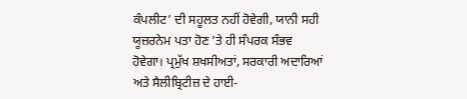ਕੰਪਲੀਟ’ ਦੀ ਸਹੂਲਤ ਨਹੀਂ ਹੋਵੇਗੀ, ਯਾਨੀ ਸਹੀ ਯੂਜ਼ਰਨੇਮ ਪਤਾ ਹੋਣ ’ਤੇ ਹੀ ਸੰਪਰਕ ਸੰਭਵ ਹੋਵੇਗਾ। ਪ੍ਰਮੁੱਖ ਸ਼ਖਸੀਅਤਾਂ, ਸਰਕਾਰੀ ਅਦਾਰਿਆਂ ਅਤੇ ਸੈਲੀਬ੍ਰਿਟੀਜ਼ ਦੇ ਹਾਈ-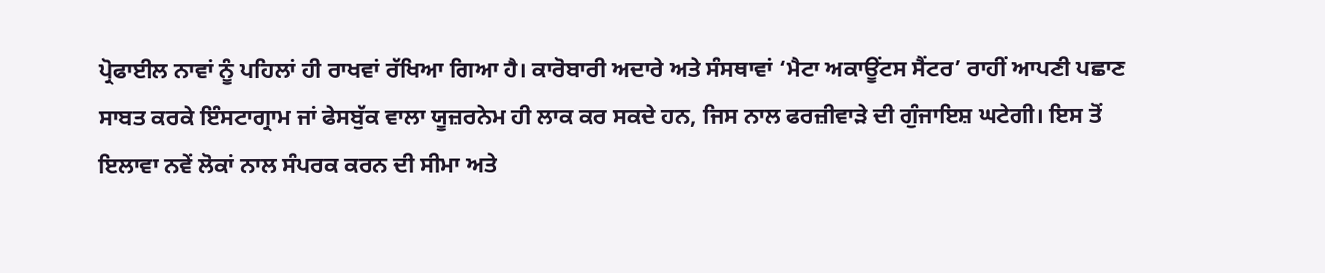ਪ੍ਰੋਫਾਈਲ ਨਾਵਾਂ ਨੂੰ ਪਹਿਲਾਂ ਹੀ ਰਾਖਵਾਂ ਰੱਖਿਆ ਗਿਆ ਹੈ। ਕਾਰੋਬਾਰੀ ਅਦਾਰੇ ਅਤੇ ਸੰਸਥਾਵਾਂ ‘ਮੈਟਾ ਅਕਾਊਂਟਸ ਸੈਂਟਰ’ ਰਾਹੀਂ ਆਪਣੀ ਪਛਾਣ ਸਾਬਤ ਕਰਕੇ ਇੰਸਟਾਗ੍ਰਾਮ ਜਾਂ ਫੇਸਬੁੱਕ ਵਾਲਾ ਯੂਜ਼ਰਨੇਮ ਹੀ ਲਾਕ ਕਰ ਸਕਦੇ ਹਨ, ਜਿਸ ਨਾਲ ਫਰਜ਼ੀਵਾੜੇ ਦੀ ਗੁੰਜਾਇਸ਼ ਘਟੇਗੀ। ਇਸ ਤੋਂ ਇਲਾਵਾ ਨਵੇਂ ਲੋਕਾਂ ਨਾਲ ਸੰਪਰਕ ਕਰਨ ਦੀ ਸੀਮਾ ਅਤੇ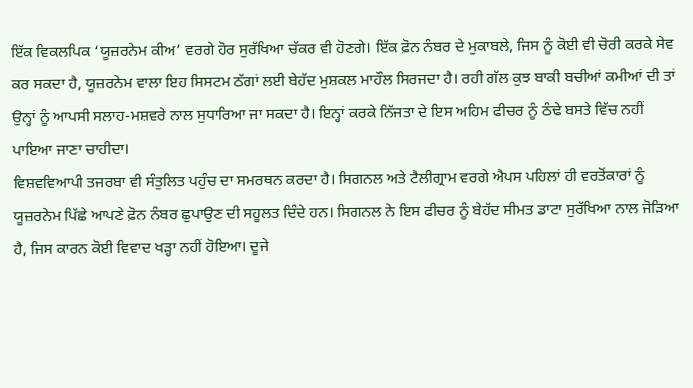ਇੱਕ ਵਿਕਲਪਿਕ ‘ਯੂਜ਼ਰਨੇਮ ਕੀਅ’ ਵਰਗੇ ਹੋਰ ਸੁਰੱਖਿਆ ਚੱਕਰ ਵੀ ਹੋਣਗੇ। ਇੱਕ ਫ਼ੋਨ ਨੰਬਰ ਦੇ ਮੁਕਾਬਲੇ, ਜਿਸ ਨੂੰ ਕੋਈ ਵੀ ਚੋਰੀ ਕਰਕੇ ਸੇਵ ਕਰ ਸਕਦਾ ਹੈ, ਯੂਜ਼ਰਨੇਮ ਵਾਲਾ ਇਹ ਸਿਸਟਮ ਠੱਗਾਂ ਲਈ ਬੇਹੱਦ ਮੁਸ਼ਕਲ ਮਾਹੌਲ ਸਿਰਜਦਾ ਹੈ। ਰਹੀ ਗੱਲ ਕੁਝ ਬਾਕੀ ਬਚੀਆਂ ਕਮੀਆਂ ਦੀ ਤਾਂ ਉਨ੍ਹਾਂ ਨੂੰ ਆਪਸੀ ਸਲਾਹ-ਮਸ਼ਵਰੇ ਨਾਲ ਸੁਧਾਰਿਆ ਜਾ ਸਕਦਾ ਹੈ। ਇਨ੍ਹਾਂ ਕਰਕੇ ਨਿੱਜਤਾ ਦੇ ਇਸ ਅਹਿਮ ਫੀਚਰ ਨੂੰ ਠੰਢੇ ਬਸਤੇ ਵਿੱਚ ਨਹੀਂ ਪਾਇਆ ਜਾਣਾ ਚਾਹੀਦਾ।
ਵਿਸ਼ਵਵਿਆਪੀ ਤਜਰਬਾ ਵੀ ਸੰਤੁਲਿਤ ਪਹੁੰਚ ਦਾ ਸਮਰਥਨ ਕਰਦਾ ਹੈ। ਸਿਗਨਲ ਅਤੇ ਟੈਲੀਗ੍ਰਾਮ ਵਰਗੇ ਐਪਸ ਪਹਿਲਾਂ ਹੀ ਵਰਤੋਂਕਾਰਾਂ ਨੂੰ ਯੂਜ਼ਰਨੇਮ ਪਿੱਛੇ ਆਪਣੇ ਫ਼ੋਨ ਨੰਬਰ ਛੁਪਾਉਣ ਦੀ ਸਹੂਲਤ ਦਿੰਦੇ ਹਨ। ਸਿਗਨਲ ਨੇ ਇਸ ਫੀਚਰ ਨੂੰ ਬੇਹੱਦ ਸੀਮਤ ਡਾਟਾ ਸੁਰੱਖਿਆ ਨਾਲ ਜੋੜਿਆ ਹੈ, ਜਿਸ ਕਾਰਨ ਕੋਈ ਵਿਵਾਦ ਖੜ੍ਹਾ ਨਹੀਂ ਹੋਇਆ। ਦੂਜੇ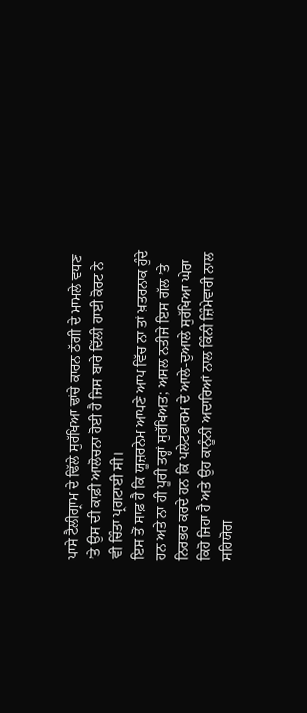ਪਾਸੇ ਟੈਲੀਗ੍ਰਾਮ ਦੇ ਢਿੱਲੇ ਸੁਰੱਖਿਆ ਢਾਂਚੇ ਕਾਰਨ ਠੱਗੀ ਦੇ ਮਾਮਲੇ ਵਧਣ ’ਤੇ ਉਸ ਦੀ ਕਾਫ਼ੀ ਆਲੋਚਨਾ ਹੋਈ ਹੈ ਜਿਸ ਬਾਰੇ ਦਿੱਲੀ ਹਾਈ ਕੋਰਟ ਨੇ ਵੀ ਚਿੰਤਾ ਪ੍ਰਗਟਾਈ ਸੀ।
ਇਸ ਤੋਂ ਸਾਫ਼ ਹੈ ਕਿ ਯੂਜ਼ਰਨੇਮ ਆਪਣੇ ਆਪ ਵਿੱਚ ਨਾ ਤਾਂ ਖ਼ਤਰਨਾਕ ਹੁੰਦੇ ਹਨ ਅਤੇ ਨਾ ਹੀ ਪੂਰੀ ਤਰ੍ਹਾਂ ਸੁਰੱਖਿਅਤ; ਅਸਲ ਨਤੀਜੇ ਇਸ ਗੱਲ ’ਤੇ ਨਿਰਭਰ ਕਰਦੇ ਹਨ ਕਿ ਪਲੇਟਫਾਰਮ ਦੇ ਆਲੇ-ਦੁਆਲੇ ਸੁਰੱਖਿਆ ਘੇਰਾ ਕਿਹੋ ਜਿਹਾ ਹੈ ਅਤੇ ਉਹ ਕਾਨੂੰਨੀ ਅਦਾਰਿਆਂ ਨਾਲ ਕਿੰਨੀ ਜ਼ਿੰਮੇਵਾਰੀ ਨਾਲ ਸਹਿਯੋਗ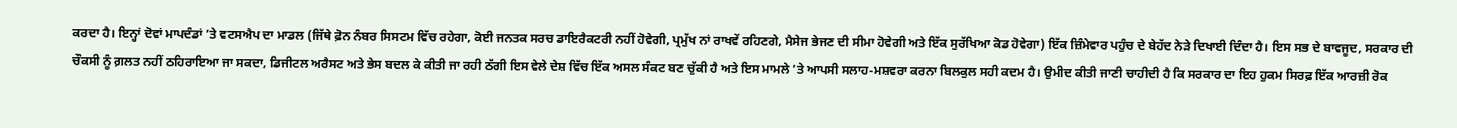ਕਰਦਾ ਹੈ। ਇਨ੍ਹਾਂ ਦੋਵਾਂ ਮਾਪਦੰਡਾਂ ’ਤੇ ਵਟਸਐਪ ਦਾ ਮਾਡਲ (ਜਿੱਥੇ ਫ਼ੋਨ ਨੰਬਰ ਸਿਸਟਮ ਵਿੱਚ ਰਹੇਗਾ, ਕੋਈ ਜਨਤਕ ਸਰਚ ਡਾਇਰੈਕਟਰੀ ਨਹੀਂ ਹੋਵੇਗੀ, ਪ੍ਰਮੁੱਖ ਨਾਂ ਰਾਖਵੇਂ ਰਹਿਣਗੇ, ਮੈਸੇਜ ਭੇਜਣ ਦੀ ਸੀਮਾ ਹੋਵੇਗੀ ਅਤੇ ਇੱਕ ਸੁਰੱਖਿਆ ਕੋਡ ਹੋਵੇਗਾ) ਇੱਕ ਜ਼ਿੰਮੇਵਾਰ ਪਹੁੰਚ ਦੇ ਬੇਹੱਦ ਨੇੜੇ ਦਿਖਾਈ ਦਿੰਦਾ ਹੈ। ਇਸ ਸਭ ਦੇ ਬਾਵਜੂਦ, ਸਰਕਾਰ ਦੀ ਚੌਕਸੀ ਨੂੰ ਗ਼ਲਤ ਨਹੀਂ ਠਹਿਰਾਇਆ ਜਾ ਸਕਦਾ, ਡਿਜੀਟਲ ਅਰੈਸਟ ਅਤੇ ਭੇਸ ਬਦਲ ਕੇ ਕੀਤੀ ਜਾ ਰਹੀ ਠੱਗੀ ਇਸ ਵੇਲੇ ਦੇਸ਼ ਵਿੱਚ ਇੱਕ ਅਸਲ ਸੰਕਟ ਬਣ ਚੁੱਕੀ ਹੈ ਅਤੇ ਇਸ ਮਾਮਲੇ ’ਤੇ ਆਪਸੀ ਸਲਾਹ-ਮਸ਼ਵਰਾ ਕਰਨਾ ਬਿਲਕੁਲ ਸਹੀ ਕਦਮ ਹੈ। ਉਮੀਦ ਕੀਤੀ ਜਾਣੀ ਚਾਹੀਦੀ ਹੈ ਕਿ ਸਰਕਾਰ ਦਾ ਇਹ ਹੁਕਮ ਸਿਰਫ਼ ਇੱਕ ਆਰਜ਼ੀ ਰੋਕ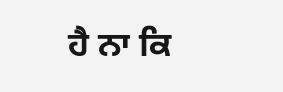ਹੈ ਨਾ ਕਿ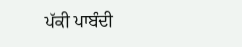ਪੱਕੀ ਪਾਬੰਦੀ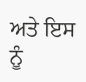ਅਤੇ ਇਸ ਨੂੰ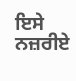ਇਸੇ ਨਜ਼ਰੀਏ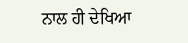ਨਾਲ ਹੀ ਦੇਖਿਆ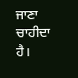ਜਾਣਾ ਚਾਹੀਦਾ ਹੈ।